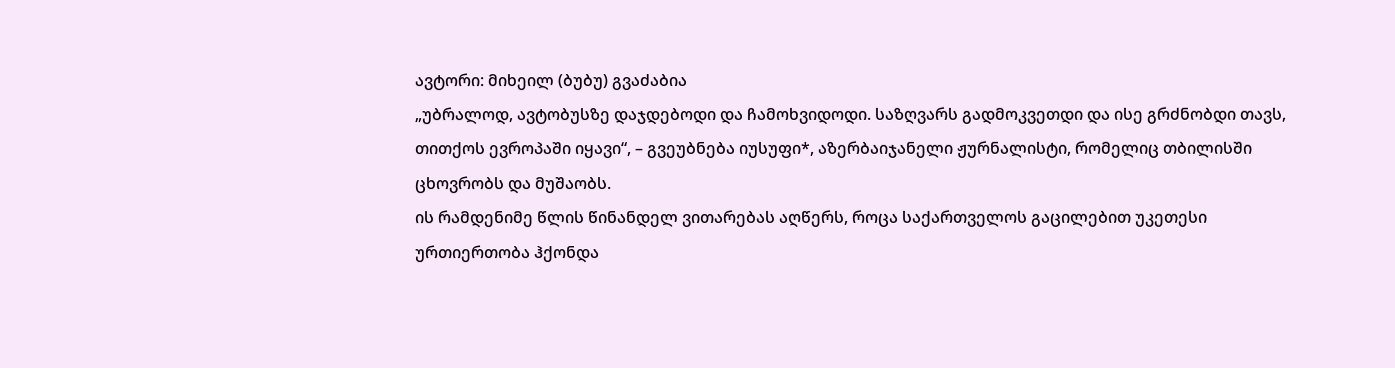ავტორი: მიხეილ (ბუბუ) გვაძაბია
„უბრალოდ, ავტობუსზე დაჯდებოდი და ჩამოხვიდოდი. საზღვარს გადმოკვეთდი და ისე გრძნობდი თავს, თითქოს ევროპაში იყავი“, – გვეუბნება იუსუფი*, აზერბაიჯანელი ჟურნალისტი, რომელიც თბილისში ცხოვრობს და მუშაობს.
ის რამდენიმე წლის წინანდელ ვითარებას აღწერს, როცა საქართველოს გაცილებით უკეთესი ურთიერთობა ჰქონდა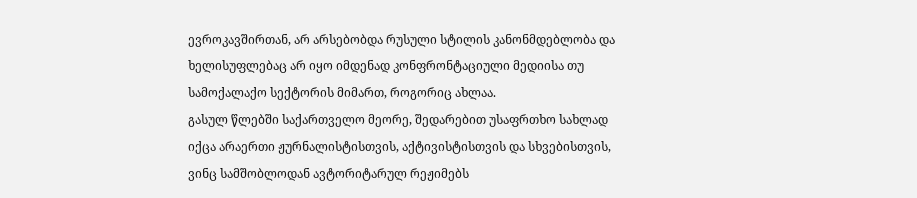ევროკავშირთან, არ არსებობდა რუსული სტილის კანონმდებლობა და ხელისუფლებაც არ იყო იმდენად კონფრონტაციული მედიისა თუ სამოქალაქო სექტორის მიმართ, როგორიც ახლაა.
გასულ წლებში საქართველო მეორე, შედარებით უსაფრთხო სახლად იქცა არაერთი ჟურნალისტისთვის, აქტივისტისთვის და სხვებისთვის, ვინც სამშობლოდან ავტორიტარულ რეჟიმებს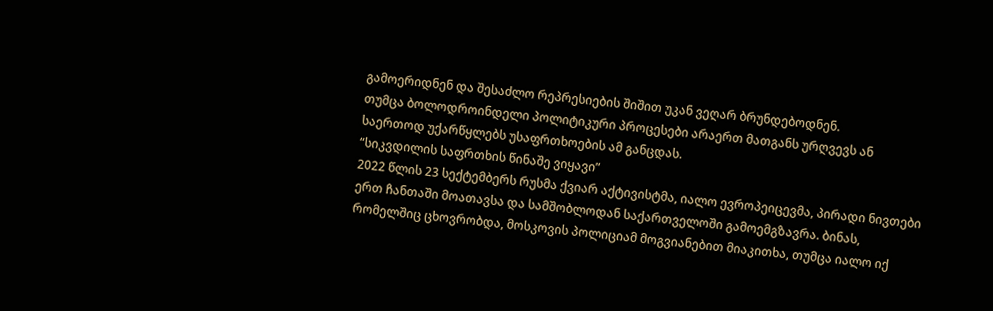გამოერიდნენ და შესაძლო რეპრესიების შიშით უკან ვეღარ ბრუნდებოდნენ.
თუმცა ბოლოდროინდელი პოლიტიკური პროცესები არაერთ მათგანს ურღვევს ან საერთოდ უქარწყლებს უსაფრთხოების ამ განცდას.
“სიკვდილის საფრთხის წინაშე ვიყავი”
2022 წლის 23 სექტემბერს რუსმა ქვიარ აქტივისტმა, იალო ევროპეიცევმა, პირადი ნივთები ერთ ჩანთაში მოათავსა და სამშობლოდან საქართველოში გამოემგზავრა. ბინას, რომელშიც ცხოვრობდა, მოსკოვის პოლიციამ მოგვიანებით მიაკითხა, თუმცა იალო იქ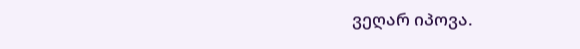ვეღარ იპოვა.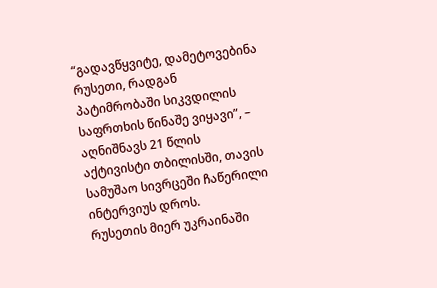“გადავწყვიტე, დამეტოვებინა რუსეთი, რადგან პატიმრობაში სიკვდილის საფრთხის წინაშე ვიყავი”, – აღნიშნავს 21 წლის აქტივისტი თბილისში, თავის სამუშაო სივრცეში ჩაწერილი ინტერვიუს დროს.
რუსეთის მიერ უკრაინაში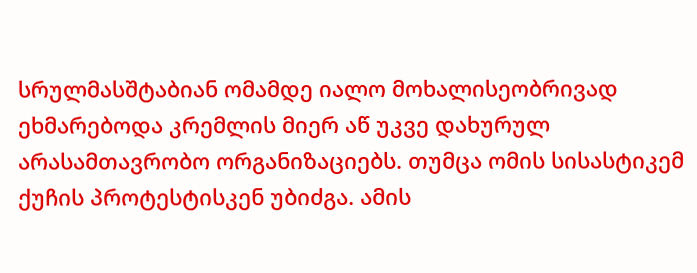სრულმასშტაბიან ომამდე იალო მოხალისეობრივად ეხმარებოდა კრემლის მიერ აწ უკვე დახურულ არასამთავრობო ორგანიზაციებს. თუმცა ომის სისასტიკემ ქუჩის პროტესტისკენ უბიძგა. ამის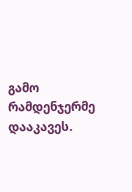გამო რამდენჯერმე დააკავეს.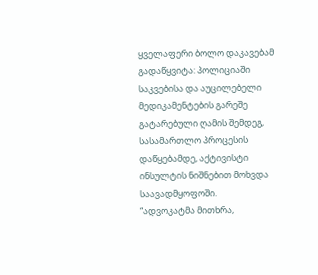ყველაფერი ბოლო დაკავებამ გადაწყვიტა: პოლიციაში საკვებისა და აუცილებელი მედიკამენტების გარეშე გატარებული ღამის შემდეგ, სასამართლო პროცესის დაწყებამდე, აქტივისტი ინსულტის ნიშნებით მოხვდა საავადმყოფოში.
“ადვოკატმა მითხრა,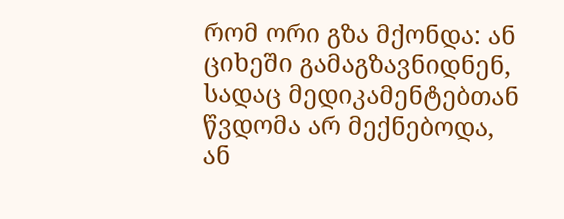რომ ორი გზა მქონდა: ან ციხეში გამაგზავნიდნენ, სადაც მედიკამენტებთან წვდომა არ მექნებოდა, ან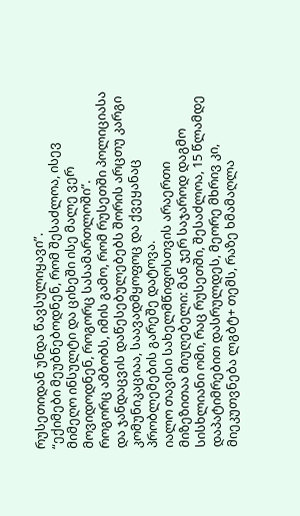რუსეთიდან უნდა წავსულიყავი”.
“ექიმები მეუბნებოდნენ, რომ შესაძლოა, ისევ მიმეღო ინსულტი და ციხეში ისე მალე ვერ მოვიდოდნენ, როგორც სასამართლოში”.
როგორც ამბობს, იმის გამო, რომ რუსეთში პოლიციასა და ჯანდაცვის დაწესებულებებს შორის არცთუ კარგი კომუნიკაციაა, საავადმყოფოც და ქვეყანაც პრობლემების გარეშე დატოვა.
იალო თავისი სახელმწიფოსთვის არაერთი მიზეზითაა მიუღებელი: მან ჯერ საჯაროდ დაგმო სისხლიანი ომი, რაც რუსეთში, შესაძლოა, 15 წლამდე დაპატიმრებით დასრულდეს, მეორე მხრივ კი, მიეკუთვნება ლგბტ+ თემს, რაზე ხმამაღლა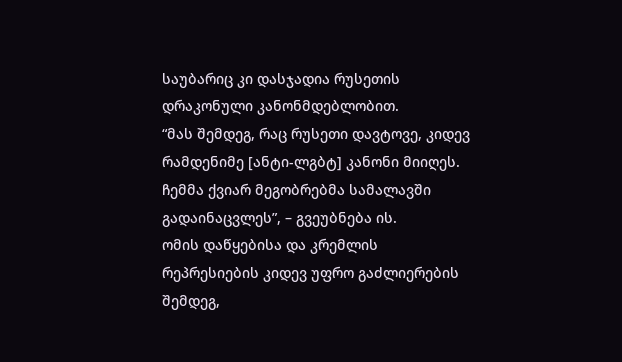საუბარიც კი დასჯადია რუსეთის დრაკონული კანონმდებლობით.
“მას შემდეგ, რაც რუსეთი დავტოვე, კიდევ რამდენიმე [ანტი-ლგბტ] კანონი მიიღეს. ჩემმა ქვიარ მეგობრებმა სამალავში გადაინაცვლეს”, – გვეუბნება ის.
ომის დაწყებისა და კრემლის რეპრესიების კიდევ უფრო გაძლიერების შემდეგ,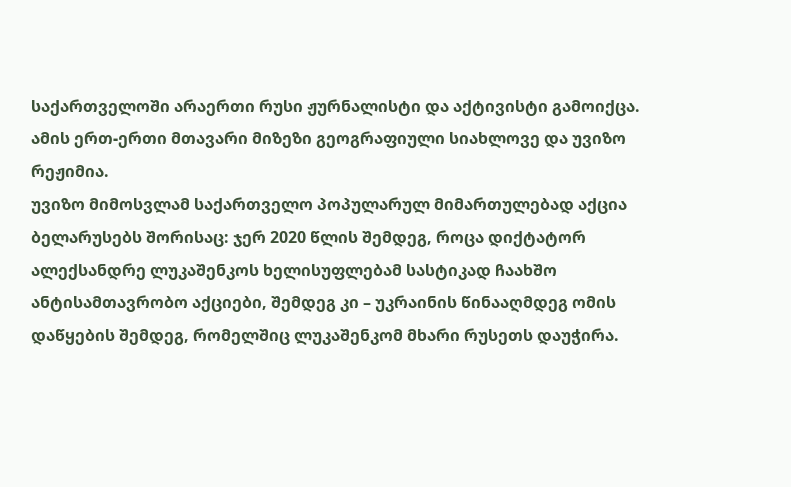საქართველოში არაერთი რუსი ჟურნალისტი და აქტივისტი გამოიქცა. ამის ერთ-ერთი მთავარი მიზეზი გეოგრაფიული სიახლოვე და უვიზო რეჟიმია.
უვიზო მიმოსვლამ საქართველო პოპულარულ მიმართულებად აქცია ბელარუსებს შორისაც: ჯერ 2020 წლის შემდეგ, როცა დიქტატორ ალექსანდრე ლუკაშენკოს ხელისუფლებამ სასტიკად ჩაახშო ანტისამთავრობო აქციები, შემდეგ კი – უკრაინის წინააღმდეგ ომის დაწყების შემდეგ, რომელშიც ლუკაშენკომ მხარი რუსეთს დაუჭირა.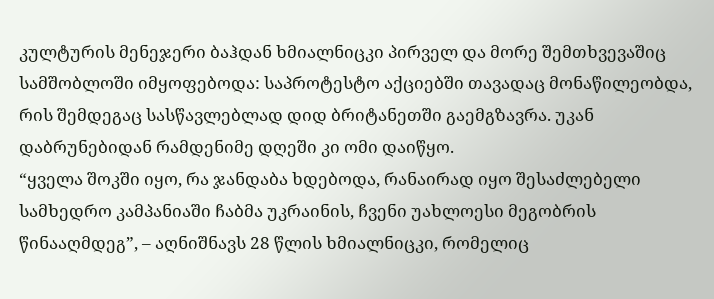კულტურის მენეჯერი ბაჰდან ხმიალნიცკი პირველ და მორე შემთხვევაშიც სამშობლოში იმყოფებოდა: საპროტესტო აქციებში თავადაც მონაწილეობდა, რის შემდეგაც სასწავლებლად დიდ ბრიტანეთში გაემგზავრა. უკან დაბრუნებიდან რამდენიმე დღეში კი ომი დაიწყო.
“ყველა შოკში იყო, რა ჯანდაბა ხდებოდა, რანაირად იყო შესაძლებელი სამხედრო კამპანიაში ჩაბმა უკრაინის, ჩვენი უახლოესი მეგობრის წინააღმდეგ”, – აღნიშნავს 28 წლის ხმიალნიცკი, რომელიც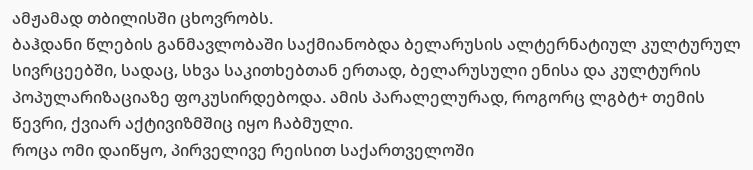ამჟამად თბილისში ცხოვრობს.
ბაჰდანი წლების განმავლობაში საქმიანობდა ბელარუსის ალტერნატიულ კულტურულ სივრცეებში, სადაც, სხვა საკითხებთან ერთად, ბელარუსული ენისა და კულტურის პოპულარიზაციაზე ფოკუსირდებოდა. ამის პარალელურად, როგორც ლგბტ+ თემის წევრი, ქვიარ აქტივიზმშიც იყო ჩაბმული.
როცა ომი დაიწყო, პირველივე რეისით საქართველოში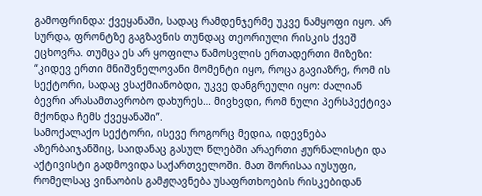გამოფრინდა: ქვეყანაში, სადაც რამდენჯერმე უკვე ნამყოფი იყო. არ სურდა, ფრონტზე გაგზავნის თუნდაც თეორიული რისკის ქვეშ ეცხოვრა. თუმცა ეს არ ყოფილა წამოსვლის ერთადერთი მიზეზი:
“კიდევ ერთი მნიშვნელოვანი მომენტი იყო, როცა გავიაზრე, რომ ის სექტორი, სადაც ვსაქმიანობდი, უკვე დანგრეული იყო: ძალიან ბევრი არასამთავრობო დახურეს… მივხვდი, რომ ნული პერსპექტივა მქონდა ჩემს ქვეყანაში”.
სამოქალაქო სექტორი, ისევე როგორც მედია, იდევნება აზერბაიჯანშიც, საიდანაც გასულ წლებში არაერთი ჟურნალისტი და აქტივისტი გადმოვიდა საქართველოში. მათ შორისაა იუსუფი, რომელსაც ვინაობის გამჟღავნება უსაფრთხოების რისკებიდან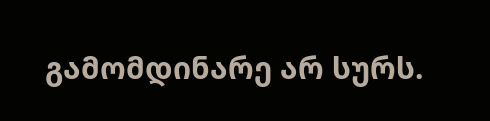გამომდინარე არ სურს.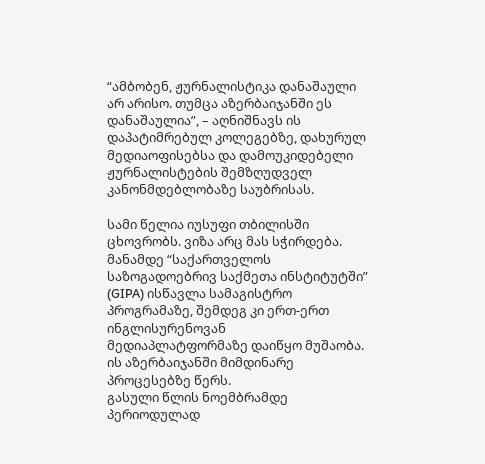“ამბობენ, ჟურნალისტიკა დანაშაული არ არისო. თუმცა აზერბაიჯანში ეს დანაშაულია”, – აღნიშნავს ის დაპატიმრებულ კოლეგებზე, დახურულ მედიაოფისებსა და დამოუკიდებელი ჟურნალისტების შემზღუდველ კანონმდებლობაზე საუბრისას.

სამი წელია იუსუფი თბილისში ცხოვრობს. ვიზა არც მას სჭირდება. მანამდე “საქართველოს საზოგადოებრივ საქმეთა ინსტიტუტში” (GIPA) ისწავლა სამაგისტრო პროგრამაზე, შემდეგ კი ერთ-ერთ ინგლისურენოვან მედიაპლატფორმაზე დაიწყო მუშაობა. ის აზერბაიჯანში მიმდინარე პროცესებზე წერს.
გასული წლის ნოემბრამდე პერიოდულად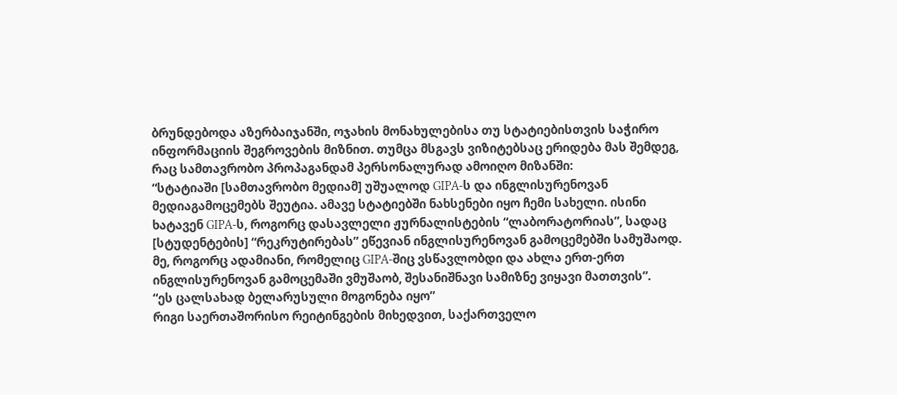ბრუნდებოდა აზერბაიჯანში, ოჯახის მონახულებისა თუ სტატიებისთვის საჭირო ინფორმაციის შეგროვების მიზნით. თუმცა მსგავს ვიზიტებსაც ერიდება მას შემდეგ, რაც სამთავრობო პროპაგანდამ პერსონალურად ამოიღო მიზანში:
“სტატიაში [სამთავრობო მედიამ] უშუალოდ GIPA-ს და ინგლისურენოვან მედიაგამოცემებს შეუტია. ამავე სტატიებში ნახსენები იყო ჩემი სახელი. ისინი ხატავენ GIPA-ს, როგორც დასავლელი ჟურნალისტების “ლაბორატორიას”, სადაც [სტუდენტების] “რეკრუტირებას” ეწევიან ინგლისურენოვან გამოცემებში სამუშაოდ.
მე, როგორც ადამიანი, რომელიც GIPA-შიც ვსწავლობდი და ახლა ერთ-ერთ ინგლისურენოვან გამოცემაში ვმუშაობ, შესანიშნავი სამიზნე ვიყავი მათთვის”.
“ეს ცალსახად ბელარუსული მოგონება იყო”
რიგი საერთაშორისო რეიტინგების მიხედვით, საქართველო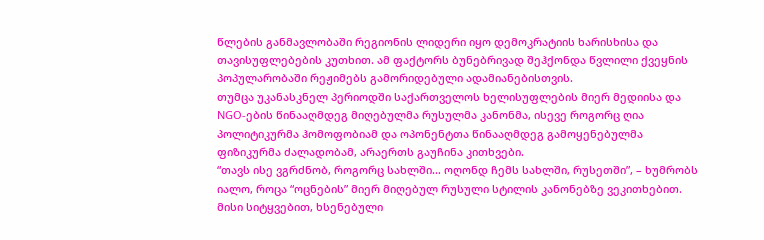წლების განმავლობაში რეგიონის ლიდერი იყო დემოკრატიის ხარისხისა და თავისუფლებების კუთხით. ამ ფაქტორს ბუნებრივად შეჰქონდა წვლილი ქვეყნის პოპულარობაში რეჟიმებს გამორიდებული ადამიანებისთვის.
თუმცა უკანასკნელ პერიოდში საქართველოს ხელისუფლების მიერ მედიისა და NGO-ების წინააღმდეგ მიღებულმა რუსულმა კანონმა, ისევე როგორც ღია პოლიტიკურმა ჰომოფობიამ და ოპონენტთა წინააღმდეგ გამოყენებულმა ფიზიკურმა ძალადობამ, არაერთს გაუჩინა კითხვები.
“თავს ისე ვგრძნობ, როგორც სახლში… ოღონდ ჩემს სახლში, რუსეთში”, – ხუმრობს იალო, როცა “ოცნების” მიერ მიღებულ რუსული სტილის კანონებზე ვეკითხებით. მისი სიტყვებით, ხსენებული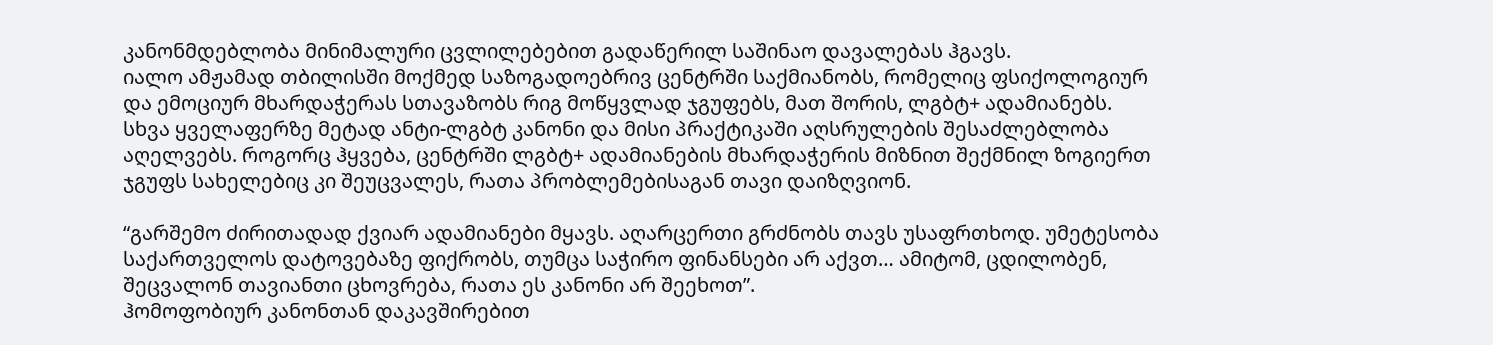კანონმდებლობა მინიმალური ცვლილებებით გადაწერილ საშინაო დავალებას ჰგავს.
იალო ამჟამად თბილისში მოქმედ საზოგადოებრივ ცენტრში საქმიანობს, რომელიც ფსიქოლოგიურ და ემოციურ მხარდაჭერას სთავაზობს რიგ მოწყვლად ჯგუფებს, მათ შორის, ლგბტ+ ადამიანებს.
სხვა ყველაფერზე მეტად ანტი-ლგბტ კანონი და მისი პრაქტიკაში აღსრულების შესაძლებლობა აღელვებს. როგორც ჰყვება, ცენტრში ლგბტ+ ადამიანების მხარდაჭერის მიზნით შექმნილ ზოგიერთ ჯგუფს სახელებიც კი შეუცვალეს, რათა პრობლემებისაგან თავი დაიზღვიონ.

“გარშემო ძირითადად ქვიარ ადამიანები მყავს. აღარცერთი გრძნობს თავს უსაფრთხოდ. უმეტესობა საქართველოს დატოვებაზე ფიქრობს, თუმცა საჭირო ფინანსები არ აქვთ… ამიტომ, ცდილობენ, შეცვალონ თავიანთი ცხოვრება, რათა ეს კანონი არ შეეხოთ”.
ჰომოფობიურ კანონთან დაკავშირებით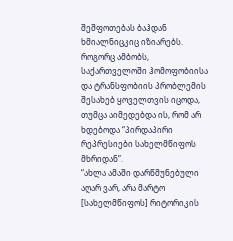შეშფოთებას ბაჰდან ხმიალნიცკიც იზიარებს. როგორც ამბობს, საქართველოში ჰომოფობიისა და ტრანსფობიის პრობლემის შესახებ ყოველთვის იცოდა, თუმცა აიმედებდა ის, რომ არ ხდებოდა “პირდაპირი რეპრესიები სახელმწიფოს მხრიდან”.
“ახლა ამაში დარწმუნებული აღარ ვარ, არა მარტო [სახელმწიფოს] რიტორიკის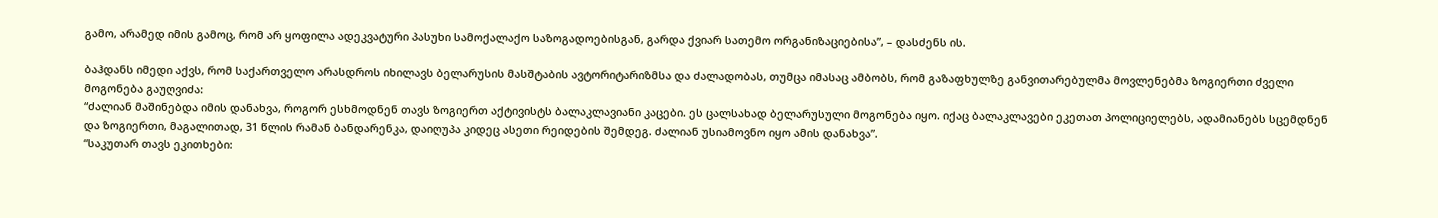გამო, არამედ იმის გამოც, რომ არ ყოფილა ადეკვატური პასუხი სამოქალაქო საზოგადოებისგან, გარდა ქვიარ სათემო ორგანიზაციებისა”, – დასძენს ის.

ბაჰდანს იმედი აქვს, რომ საქართველო არასდროს იხილავს ბელარუსის მასშტაბის ავტორიტარიზმსა და ძალადობას, თუმცა იმასაც ამბობს, რომ გაზაფხულზე განვითარებულმა მოვლენებმა ზოგიერთი ძველი მოგონება გაუღვიძა:
“ძალიან მაშინებდა იმის დანახვა, როგორ ესხმოდნენ თავს ზოგიერთ აქტივისტს ბალაკლავიანი კაცები. ეს ცალსახად ბელარუსული მოგონება იყო. იქაც ბალაკლავები ეკეთათ პოლიციელებს, ადამიანებს სცემდნენ და ზოგიერთი, მაგალითად, 31 წლის რამან ბანდარენკა, დაიღუპა კიდეც ასეთი რეიდების შემდეგ. ძალიან უსიამოვნო იყო ამის დანახვა”.
“საკუთარ თავს ეკითხები: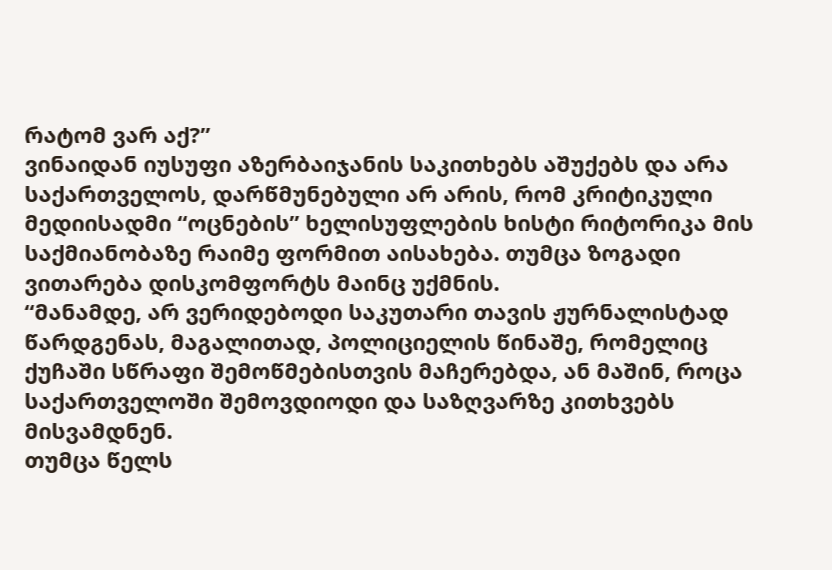რატომ ვარ აქ?”
ვინაიდან იუსუფი აზერბაიჯანის საკითხებს აშუქებს და არა საქართველოს, დარწმუნებული არ არის, რომ კრიტიკული მედიისადმი “ოცნების” ხელისუფლების ხისტი რიტორიკა მის საქმიანობაზე რაიმე ფორმით აისახება. თუმცა ზოგადი ვითარება დისკომფორტს მაინც უქმნის.
“მანამდე, არ ვერიდებოდი საკუთარი თავის ჟურნალისტად წარდგენას, მაგალითად, პოლიციელის წინაშე, რომელიც ქუჩაში სწრაფი შემოწმებისთვის მაჩერებდა, ან მაშინ, როცა საქართველოში შემოვდიოდი და საზღვარზე კითხვებს მისვამდნენ.
თუმცა წელს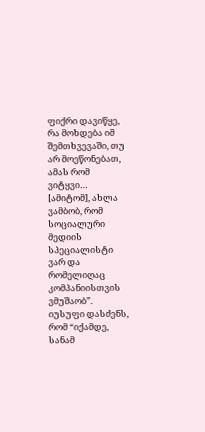ფიქრი დავიწყე, რა მოხდება იმ შემთხვევაში, თუ არ მოეწონებათ, ამას რომ ვიტყვი… [ამიტომ], ახლა ვამბობ, რომ სოციალური მედიის სპეციალისტი ვარ და რომელიღაც კომპანიისთვის ვმუშაობ”.
იუსუფი დასძენს, რომ “იქამდე, სანამ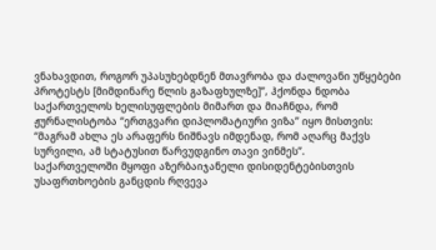ვნახავდით, როგორ უპასუხებდნენ მთავრობა და ძალოვანი უწყებები პროტესტს [მიმდინარე წლის გაზაფხულზე]”, ჰქონდა ნდობა საქართველოს ხელისუფლების მიმართ და მიაჩნდა, რომ ჟურნალისტობა “ერთგვარი დიპლომატიური ვიზა” იყო მისთვის:
“მაგრამ ახლა ეს არაფერს ნიშნავს იმდენად, რომ აღარც მაქვს სურვილი, ამ სტატუსით წარვუდგინო თავი ვინმეს”.
საქართველოში მყოფი აზერბაიჯანელი დისიდენტებისთვის უსაფრთხოების განცდის რღვევა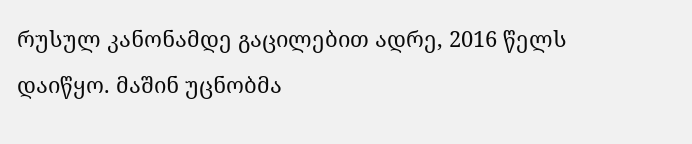რუსულ კანონამდე გაცილებით ადრე, 2016 წელს დაიწყო. მაშინ უცნობმა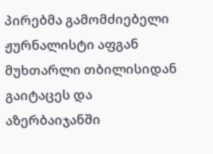პირებმა გამომძიებელი ჟურნალისტი აფგან მუხთარლი თბილისიდან გაიტაცეს და აზერბაიჯანში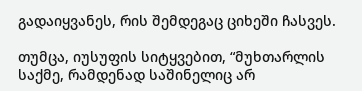გადაიყვანეს, რის შემდეგაც ციხეში ჩასვეს.

თუმცა, იუსუფის სიტყვებით, “მუხთარლის საქმე, რამდენად საშინელიც არ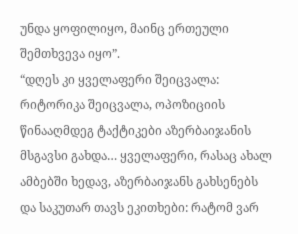უნდა ყოფილიყო, მაინც ერთეული შემთხვევა იყო”.
“დღეს კი ყველაფერი შეიცვალა: რიტორიკა შეიცვალა, ოპოზიციის წინააღმდეგ ტაქტიკები აზერბაიჯანის მსგავსი გახდა… ყველაფერი, რასაც ახალ ამბებში ხედავ, აზერბაიჯანს გახსენებს და საკუთარ თავს ეკითხები: რატომ ვარ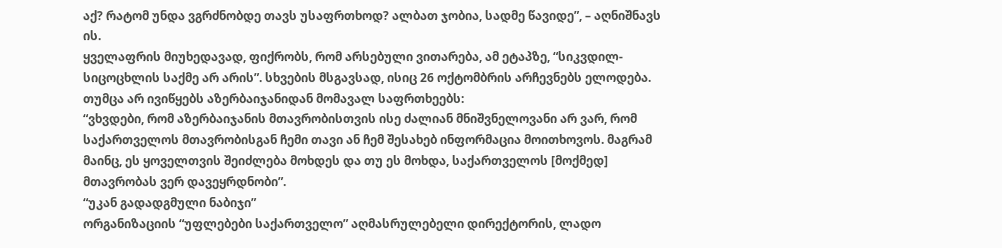აქ? რატომ უნდა ვგრძნობდე თავს უსაფრთხოდ? ალბათ ჯობია, სადმე წავიდე”, – აღნიშნავს ის.
ყველაფრის მიუხედავად, ფიქრობს, რომ არსებული ვითარება, ამ ეტაპზე, “სიკვდილ-სიცოცხლის საქმე არ არის”. სხვების მსგავსად, ისიც 26 ოქტომბრის არჩევნებს ელოდება. თუმცა არ ივიწყებს აზერბაიჯანიდან მომავალ საფრთხეებს:
“ვხვდები, რომ აზერბაიჯანის მთავრობისთვის ისე ძალიან მნიშვნელოვანი არ ვარ, რომ საქართველოს მთავრობისგან ჩემი თავი ან ჩემ შესახებ ინფორმაცია მოითხოვოს. მაგრამ მაინც, ეს ყოველთვის შეიძლება მოხდეს და თუ ეს მოხდა, საქართველოს [მოქმედ] მთავრობას ვერ დავეყრდნობი”.
“უკან გადადგმული ნაბიჯი”
ორგანიზაციის “უფლებები საქართველო” აღმასრულებელი დირექტორის, ლადო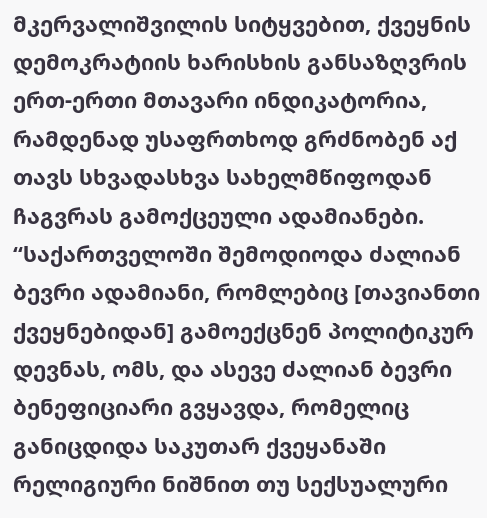მკერვალიშვილის სიტყვებით, ქვეყნის დემოკრატიის ხარისხის განსაზღვრის ერთ-ერთი მთავარი ინდიკატორია, რამდენად უსაფრთხოდ გრძნობენ აქ თავს სხვადასხვა სახელმწიფოდან ჩაგვრას გამოქცეული ადამიანები.
“საქართველოში შემოდიოდა ძალიან ბევრი ადამიანი, რომლებიც [თავიანთი ქვეყნებიდან] გამოექცნენ პოლიტიკურ დევნას, ომს, და ასევე ძალიან ბევრი ბენეფიციარი გვყავდა, რომელიც განიცდიდა საკუთარ ქვეყანაში რელიგიური ნიშნით თუ სექსუალური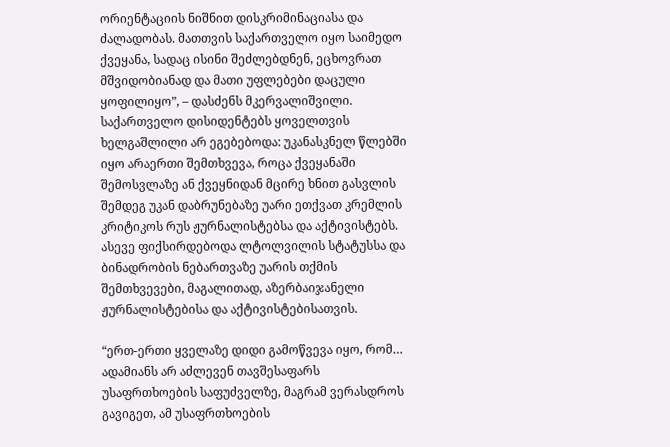ორიენტაციის ნიშნით დისკრიმინაციასა და ძალადობას. მათთვის საქართველო იყო საიმედო ქვეყანა, სადაც ისინი შეძლებდნენ, ეცხოვრათ მშვიდობიანად და მათი უფლებები დაცული ყოფილიყო”, – დასძენს მკერვალიშვილი.
საქართველო დისიდენტებს ყოველთვის ხელგაშლილი არ ეგებებოდა: უკანასკნელ წლებში იყო არაერთი შემთხვევა, როცა ქვეყანაში შემოსვლაზე ან ქვეყნიდან მცირე ხნით გასვლის შემდეგ უკან დაბრუნებაზე უარი ეთქვათ კრემლის კრიტიკოს რუს ჟურნალისტებსა და აქტივისტებს. ასევე ფიქსირდებოდა ლტოლვილის სტატუსსა და ბინადრობის ნებართვაზე უარის თქმის შემთხვევები, მაგალითად, აზერბაიჯანელი ჟურნალისტებისა და აქტივისტებისათვის.

“ერთ-ერთი ყველაზე დიდი გამოწვევა იყო, რომ… ადამიანს არ აძლევენ თავშესაფარს უსაფრთხოების საფუძველზე, მაგრამ ვერასდროს გავიგეთ, ამ უსაფრთხოების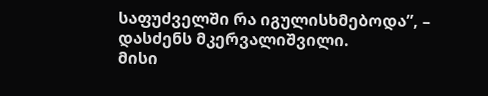საფუძველში რა იგულისხმებოდა”, – დასძენს მკერვალიშვილი.
მისი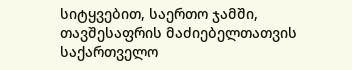სიტყვებით, საერთო ჯამში, თავშესაფრის მაძიებელთათვის საქართველო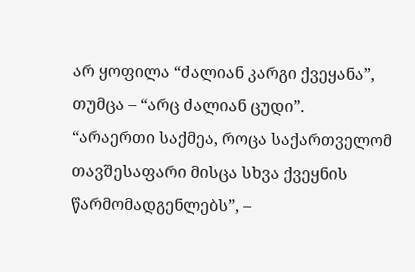არ ყოფილა “ძალიან კარგი ქვეყანა”, თუმცა – “არც ძალიან ცუდი”.
“არაერთი საქმეა, როცა საქართველომ თავშესაფარი მისცა სხვა ქვეყნის წარმომადგენლებს”, –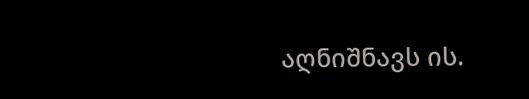აღნიშნავს ის.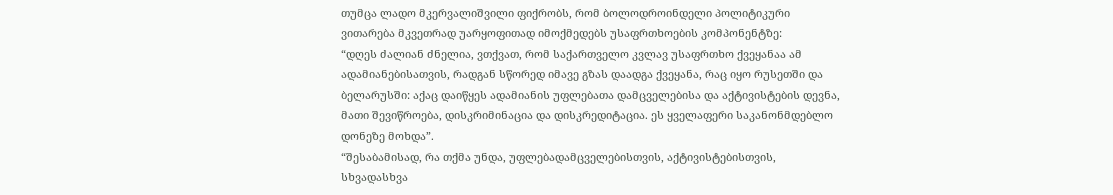თუმცა ლადო მკერვალიშვილი ფიქრობს, რომ ბოლოდროინდელი პოლიტიკური ვითარება მკვეთრად უარყოფითად იმოქმედებს უსაფრთხოების კომპონენტზე:
“დღეს ძალიან ძნელია, ვთქვათ, რომ საქართველო კვლავ უსაფრთხო ქვეყანაა ამ ადამიანებისათვის, რადგან სწორედ იმავე გზას დაადგა ქვეყანა, რაც იყო რუსეთში და ბელარუსში: აქაც დაიწყეს ადამიანის უფლებათა დამცველებისა და აქტივისტების დევნა, მათი შევიწროება, დისკრიმინაცია და დისკრედიტაცია. ეს ყველაფერი საკანონმდებლო დონეზე მოხდა”.
“შესაბამისად, რა თქმა უნდა, უფლებადამცველებისთვის, აქტივისტებისთვის, სხვადასხვა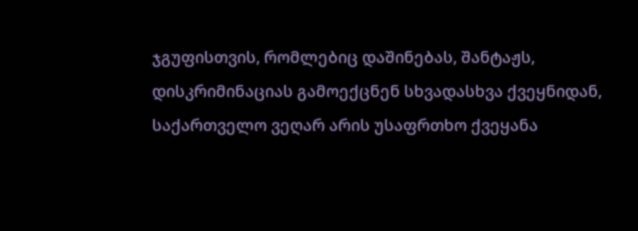ჯგუფისთვის, რომლებიც დაშინებას, შანტაჟს, დისკრიმინაციას გამოექცნენ სხვადასხვა ქვეყნიდან, საქართველო ვეღარ არის უსაფრთხო ქვეყანა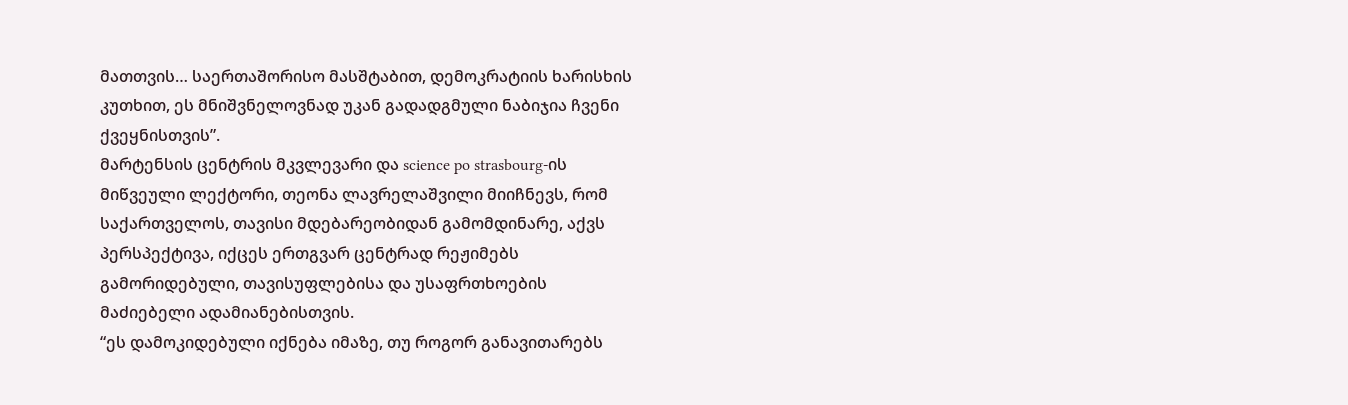მათთვის… საერთაშორისო მასშტაბით, დემოკრატიის ხარისხის კუთხით, ეს მნიშვნელოვნად უკან გადადგმული ნაბიჯია ჩვენი ქვეყნისთვის”.
მარტენსის ცენტრის მკვლევარი და science po strasbourg-ის მიწვეული ლექტორი, თეონა ლავრელაშვილი მიიჩნევს, რომ საქართველოს, თავისი მდებარეობიდან გამომდინარე, აქვს პერსპექტივა, იქცეს ერთგვარ ცენტრად რეჟიმებს გამორიდებული, თავისუფლებისა და უსაფრთხოების მაძიებელი ადამიანებისთვის.
“ეს დამოკიდებული იქნება იმაზე, თუ როგორ განავითარებს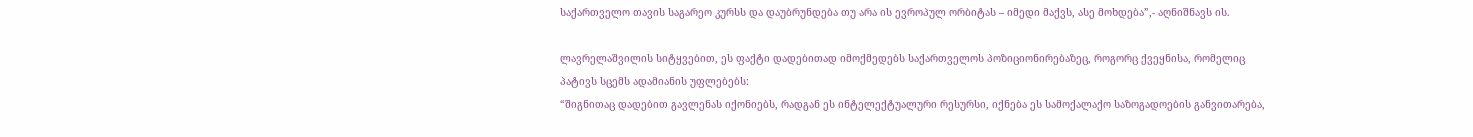საქართველო თავის საგარეო კურსს და დაუბრუნდება თუ არა ის ევროპულ ორბიტას – იმედი მაქვს, ასე მოხდება”,- აღნიშნავს ის.

ლავრელაშვილის სიტყვებით, ეს ფაქტი დადებითად იმოქმედებს საქართველოს პოზიციონირებაზეც, როგორც ქვეყნისა, რომელიც პატივს სცემს ადამიანის უფლებებს:
“შიგნითაც დადებით გავლენას იქონიებს, რადგან ეს ინტელექტუალური რესურსი, იქნება ეს სამოქალაქო საზოგადოების განვითარება,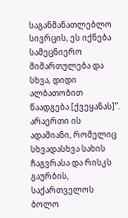საგანმანათლებლო სივრცის, ეს იქნება სამეცნიერო მიმართულება და სხვა, დიდი ალბათობით წაადგება [ქვეყანას]”.
არაერთი ის ადამიანი, რომელიც სხვადასხვა სახის ჩაგვრასა და რისკს გაურბის, საქართველოს ბოლო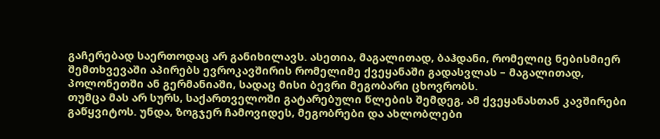გაჩერებად საერთოდაც არ განიხილავს. ასეთია, მაგალითად, ბაჰდანი, რომელიც ნებისმიერ შემთხვევაში აპირებს ევროკავშირის რომელიმე ქვეყანაში გადასვლას – მაგალითად, პოლონეთში ან გერმანიაში, სადაც მისი ბევრი მეგობარი ცხოვრობს.
თუმცა მას არ სურს, საქართველოში გატარებული წლების შემდეგ, ამ ქვეყანასთან კავშირები გაწყვიტოს. უნდა, ზოგჯერ ჩამოვიდეს, მეგობრები და ახლობლები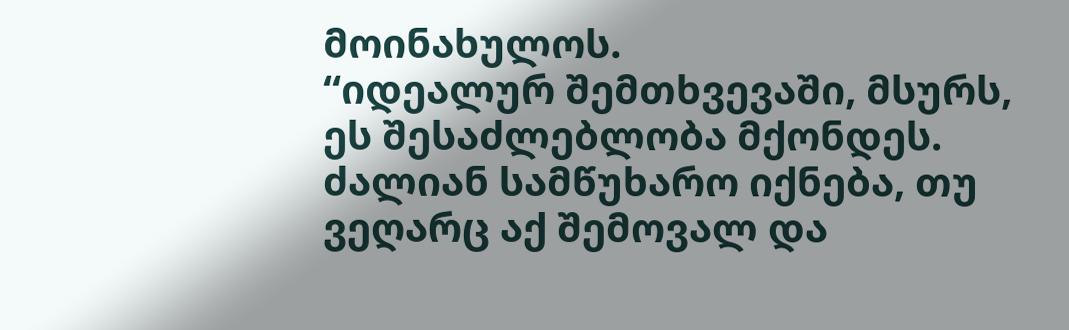მოინახულოს.
“იდეალურ შემთხვევაში, მსურს, ეს შესაძლებლობა მქონდეს. ძალიან სამწუხარო იქნება, თუ ვეღარც აქ შემოვალ და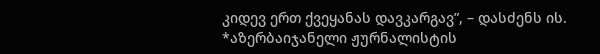კიდევ ერთ ქვეყანას დავკარგავ”, – დასძენს ის.
*აზერბაიჯანელი ჟურნალისტის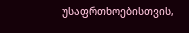უსაფრთხოებისთვის,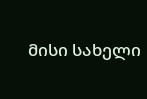მისი სახელი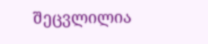შეცვლილია